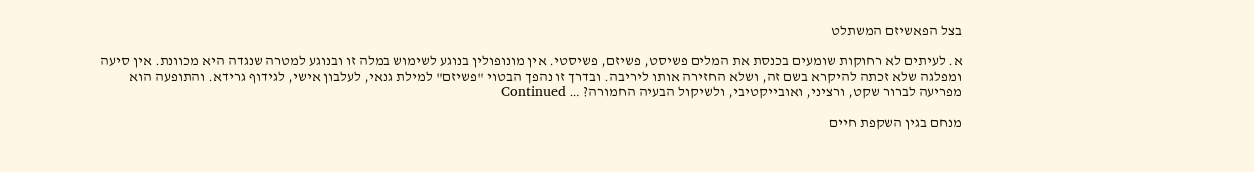בצל הפאשיזם המשתלט

א. לעיתים לא רחוקות שומעים בכנסת את המלים פשיסט, פשיזם, פשיסטי. אין מונופולין בנוגע לשימוש במלה זו ובנוגע למטרה שנגדה היא מכוונת. אין סיעה ומפלגה שלא זכתה להיקרא בשם זה, ושלא החזירה אותו ליריבה. ובדרך זו נהפך הבטוי "פשיזם" למילת גנאי, לעלבון אישי, לגידוף גרידא. והתופעה הוא מפריעה לברור שקט, ורציני, ואובייקטיבי, ולשיקול הבעיה החמורה? … Continued

מנחם בגין השקפת חיים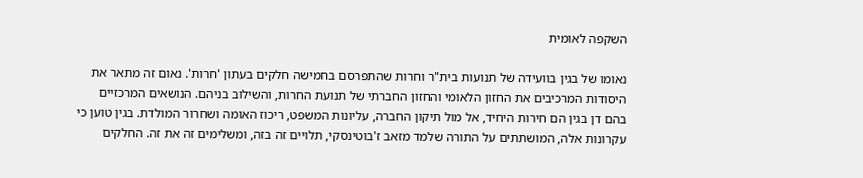השקפה לאומית

נאומו של בגין בוועידה של תנועות בית"ר וחרות שהתפרסם בחמישה חלקים בעתון 'חרות'. נאום זה מתאר את היסודות המרכיבים את החזון הלאומי והחזון החברתי של תנועת החרות, והשילוב בניהם. הנושאים המרכזיים בהם דן בגין הם חירות היחיד, אל מול תיקון החברה, עליונות המשפט, ריכוז האומה ושחרור המולדת. בגין טוען כי עקרונות אלה, המושתתים על התורה שלמד מזאב ז'בוטינסקי, תלויים זה בזה, ומשלימים זה את זה. החלקים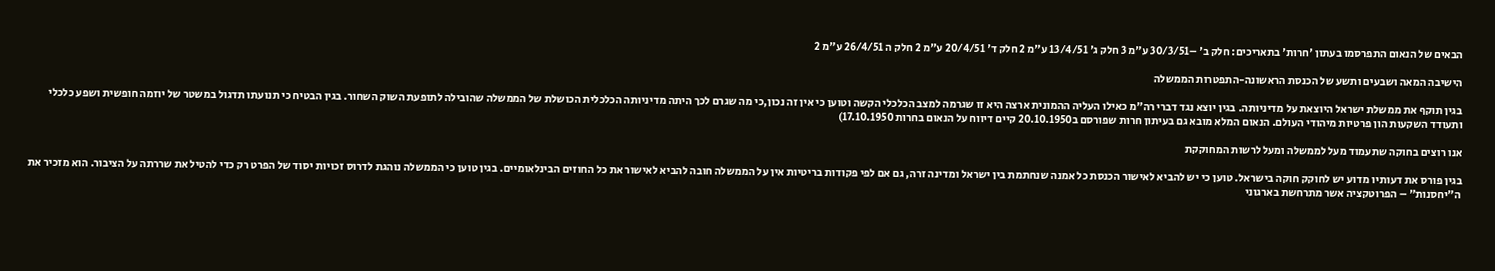הבאים של הנאום התפרסמו בעתון 'חרות' בתאריכים: חלק ב' –30/3/51 ע"מ 3 חלק ג' 13/4/51 ע"מ 2 חלק ד' 20/4/51 ע"מ 2 חלק ה 26/4/51 ע"מ 2

הישיבה המאה ושבעים ותשע של הכנסת הראשונה-התפטרות הממשלה

בגין תוקף את ממשלת ישראל היוצאת על מדיניותה. בגין יוצא נגד דברי רה"מ כאילו העליה ההמונית ארצה היא זו שגרמה למצב הכלכלי הקשה וטוען כי אין זה נכון,כי מה שגרם לכך היתה מדיניותה הכלכלית הכושלת של הממשלה שהובילה לתופעת השוק השחור. בגין הבטיח כי תנועתו תדגול במשטר של יוזמה חופשית ושפע כלכלי ותעודד השקעות הון פרטיות מיהודי העולם. הנאום המלא מובא גם בעיתון חרות שפורסם ב20.10.1950 קיים דיווח על הנאום בחרות 17.10.1950)

אנו רוצים בחוקה שתעמוד מעל לממשלה ומעל לרשות המחוקקת

בגין פורס את דעותיו מדוע יש לחוקק חוקה בישראל. טוען כי יש להביא לאישור הכנסת כל אמנה שנחתמת בין ישראל ומדינה זרה, גם אם לפי פקודות בריטיות אין על הממשלה חובה להביא לאישור את כל החוזים הבינלאומיים. בגין טוען כי הממשלה נוהגת לדרוס זכויות יסוד של הפרט רק כדי להטיל את שררתה על הציבור. הוא מזכיר את ה"יחסנות" – הפרוטקציה אשר מתרחשת בארגוני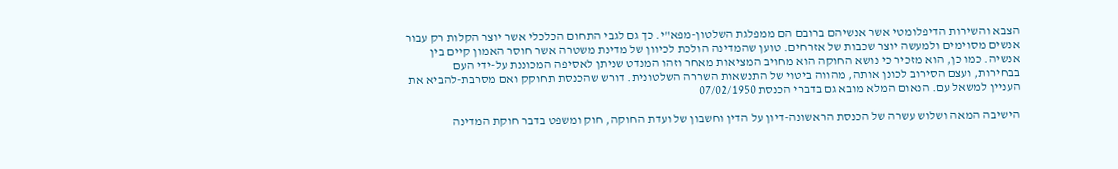הצבא והשירות הדיפלומטי אשר אנשיהם ברובם הם ממפלגת השלטון-מפא"י. כך גם לגבי התחום הכלכלי אשר יוצר הקלות רק עבור אנשים מסוימים ולמעשה יוצר שכבות של אזרחים. טוען שהמדינה הולכת לכיוון של מדינת משטרה אשר חוסר האמון קיים בין אנשיה. כמו כן, הוא מזכיר כי נושא החוקה הוא מחויב המציאות מאחר וזהו המנדט שניתן לאסיפה המכוננת על-ידי העם בבחירות, ועצם הסירוב לכונן אותה, מהווה ביטוי של התנשאות השררה השלטונית. דורש שהכנסת תחוקק ואם מסרבת-להביא את העניין למשאל עם. הנאום המלא מובא גם בדברי הכנסת 07/02/1950

הישיבה המאה ושלוש עשרה של הכנסת הראשונה-דיון על הדין וחשבון של ועדת החוקה, חוק ומשפט בדבר חוקת המדינה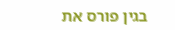בגין פורס את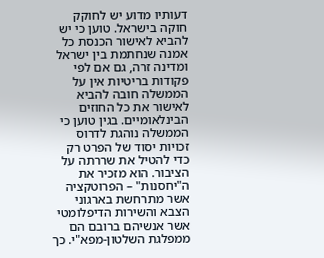דעותיו מדוע יש לחוקק חוקה בישראל. טוען כי יש להביא לאישור הכנסת כל אמנה שנחתמת בין ישראל ומדינה זרה, גם אם לפי פקודות בריטיות אין על הממשלה חובה להביא לאישור את כל החוזים הבינלאומיים. בגין טוען כי הממשלה נוהגת לדרוס זכויות יסוד של הפרט רק כדי להטיל את שררתה על הציבור. הוא מזכיר את ה"יחסנות" – הפרוטקציה אשר מתרחשת בארגוני הצבא והשירות הדיפלומטי אשר אנשיהם ברובם הם ממפלגת השלטון-מפא"י. כך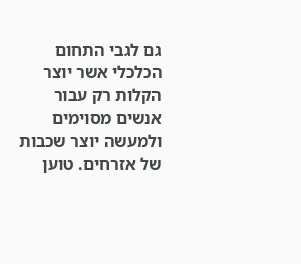גם לגבי התחום הכלכלי אשר יוצר הקלות רק עבור אנשים מסוימים ולמעשה יוצר שכבות של אזרחים. טוען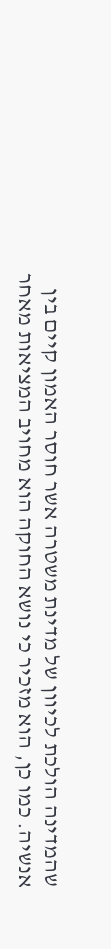שהמדינה הולכת לכיוון של מדינת משטרה אשר חוסר האמון קיים בין אנשיה. כמו כן, הוא מזכיר כי נושא החוקה הוא מחויב המציאות מאחר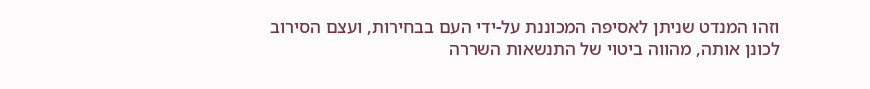וזהו המנדט שניתן לאסיפה המכוננת על-ידי העם בבחירות, ועצם הסירוב לכונן אותה, מהווה ביטוי של התנשאות השררה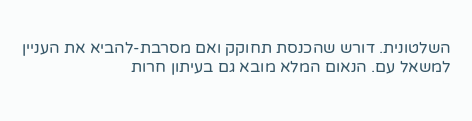השלטונית. דורש שהכנסת תחוקק ואם מסרבת-להביא את העניין למשאל עם. הנאום המלא מובא גם בעיתון חרות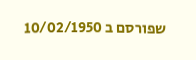שפורסם ב 10/02/1950